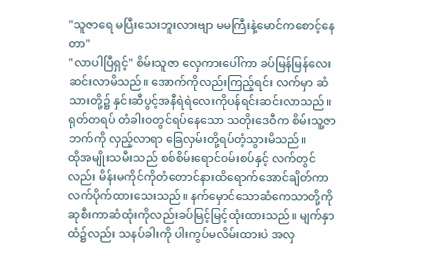"သူဇာရေ မပြီးသေးဘူးလားဗျာ မမကြီးနဲ့မောင်ကစောင့်နေတာ"
"လာပါပြီရှင့်" စိမ်းသူဇာ လှေကားပေါ်ကာ ခပ်မြန်မြန်လေးဆင်းလာမိသည်။ အောက်ကိုလည်းကြည့်ရင်း လက်မှာ ဆံသားတို့၌ နှင်းဆီပွင့်အနီရဲရဲလေးကိုပန်ရင်းဆင်းလာသည်။
ရုတ်တရပ် တံခါး၀တွင်ရပ်နေသော သတိုးဒေဝီက စိမ်းသူ့ဇာဘက်ကို လှည့်လာရာ ခြေလှမ်းတို့ရပ်တံ့သွားမိသည်။
ထိုအမျိုးသမီးသည် စစ်စိမ်းရောင်၀မ်းစပ်နှင့် လက်တွင်လည်း မိန်းမကိုင်ကိုတံတောင်နားထိရောက်အောင်ချိတ်ကာ လက်ပိုက်ထားသေးသည်။ နက်မှောင်သောဆံကေသာတို့ကို ဆုစီးကာဆံထုံးကိုလည်းခပ်မြင့်မြင့်ထုံးထားသည်။ မျက်နှာထံ၌လည်း သနပ်ခါးကို ပါးကွပ်မလိမ်းထားပဲ အလှ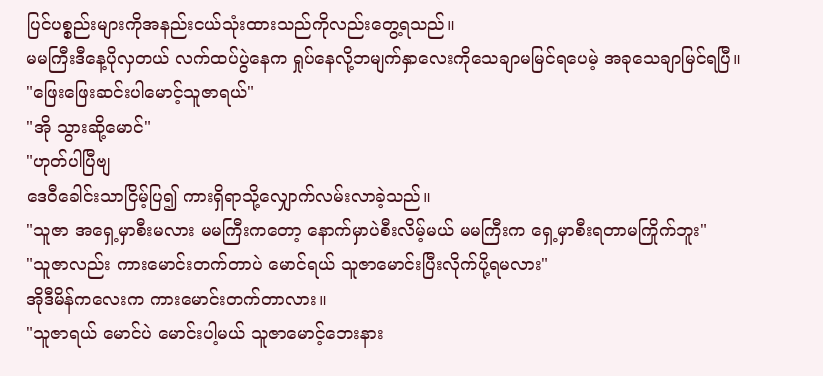ပြင်ပစ္စည်းများကိုအနည်းငယ်သုံးထားသည်ကိုလည်းတွေ့ရသည်။
မမကြီးဒီနေ့ပိုလှတယ် လက်ထပ်ပွဲနေက ရှုပ်နေလို့ဘမျက်နှာလေးကိုသေချာမမြင်ရပေမဲ့ အခုသေချာမြင်ရပြီ။
"ဖြေးဖြေးဆင်းပါမောင့်သူဇာရယ်"
"အို သွားဆို့မောင်"
"ဟုတ်ပါပြီဗျ
ဒေဝီခေါင်းသာငြိမ့်ပြ၍ ကားရှိရာသို့လျှောက်လမ်းလာခဲ့သည်။
"သူဇာ အရှေ့မှာစီးမလား မမကြီးကတော့ နောက်မှာပဲစီးလိမ့်မယ် မမကြီးက ရှေ့မှာစီးရတာမကြိုက်ဘူး"
"သူဇာလည်း ကားမောင်းတက်တာပဲ မောင်ရယ် သူဇာမောင်းပြီးလိုက်ပို့ရမလား"
အိုဒီမိန်ကလေးက ကားမောင်းတက်တာလား။
"သူဇာရယ် မောင်ပဲ မောင်းပါ့မယ် သူဇာမောင့်ဘေးနား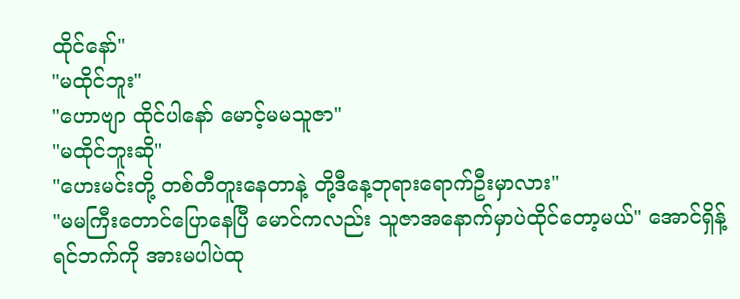ထိုင်နော်"
"မထိုင်ဘူး"
"ဟောဗျာ ထိုင်ပါနော် မောင့်မမသူဇာ"
"မထိုင်ဘူးဆို"
"ဟေးမင်းတို့ တစ်တီတူးနေတာနဲ့ တို့ဒီနေ့ဘုရားရောက်ဦးမှာလား"
"မမကြီးတောင်ပြောနေပြီ မောင်ကလည်း သူဇာအနောက်မှာပဲထိုင်တော့မယ်" အောင်ရှိန့်ရင်ဘက်ကို အားမပါပဲထု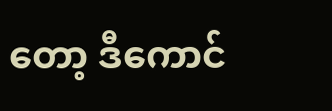တော့ ဒီကောင်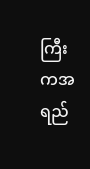ကြီးကအရည်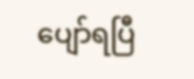ပျော်ရပြီ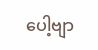ပေါ့ဗျာ